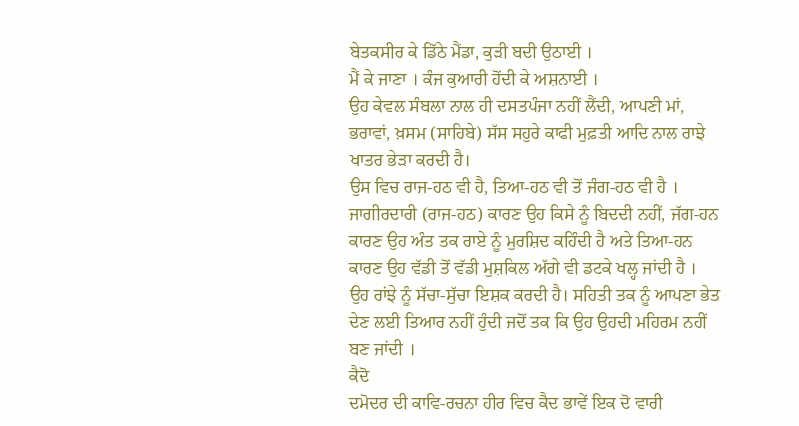ਬੇਤਕਸੀਰ ਕੇ ਡਿੱਠੇ ਮੈਂਡਾ, ਕੁੜੀ ਬਦੀ ਉਠਾਈ ।
ਮੈਂ ਕੇ ਜਾਣਾ । ਕੰਜ ਕੁਆਰੀ ਹੋਂਦੀ ਕੇ ਅਸ਼ਨਾਈ ।
ਉਹ ਕੇਵਲ ਸੰਬਲਾ ਨਾਲ ਹੀ ਦਸਤਪੰਜਾ ਨਹੀਂ ਲੈਂਦੀ, ਆਪਣੀ ਮਾਂ, ਭਰਾਵਾਂ, ਖ਼ਸਮ (ਸਾਹਿਬੇ) ਸੱਸ ਸਹੁਰੇ ਕਾਫੀ ਮੁਫ਼ਤੀ ਆਦਿ ਨਾਲ ਰਾਝੇ ਖਾਤਰ ਭੇੜਾ ਕਰਦੀ ਹੈ।
ਉਸ ਵਿਚ ਰਾਜ-ਹਠ ਵੀ ਹੈ, ਤਿਆ-ਹਠ ਵੀ ਤੋਂ ਜੰਗ-ਹਠ ਵੀ ਹੈ । ਜਾਗੀਰਦਾਰੀ (ਰਾਜ-ਹਠ) ਕਾਰਣ ਉਹ ਕਿਸੇ ਨੂੰ ਬਿਦਦੀ ਨਹੀਂ, ਜੱਗ-ਹਨ ਕਾਰਣ ਉਹ ਅੰਤ ਤਕ ਰਾਏ ਨੂੰ ਮੁਰਸ਼ਿਦ ਕਹਿੰਦੀ ਹੈ ਅਤੇ ਤਿਆ-ਹਨ ਕਾਰਣ ਉਹ ਵੱਡੀ ਤੋਂ ਵੱਡੀ ਮੁਸ਼ਕਿਲ ਅੱਗੇ ਵੀ ਡਟਕੇ ਖਲ੍ਹ ਜਾਂਦੀ ਹੈ ।
ਉਹ ਰਾਂਝੇ ਨੂੰ ਸੱਚਾ-ਸੁੱਚਾ ਇਸ਼ਕ ਕਰਦੀ ਹੈ। ਸਹਿਤੀ ਤਕ ਨੂੰ ਆਪਣਾ ਭੇਤ ਦੇਣ ਲਈ ਤਿਆਰ ਨਹੀਂ ਹੁੰਦੀ ਜਦੋਂ ਤਕ ਕਿ ਉਹ ਉਹਦੀ ਮਹਿਰਮ ਨਹੀਂ ਬਣ ਜਾਂਦੀ ।
ਕੈਦੋ
ਦਮੋਦਰ ਦੀ ਕਾਵਿ-ਰਚਨਾ ਹੀਰ ਵਿਚ ਕੈਦ ਭਾਵੇਂ ਇਕ ਦੋ ਵਾਰੀ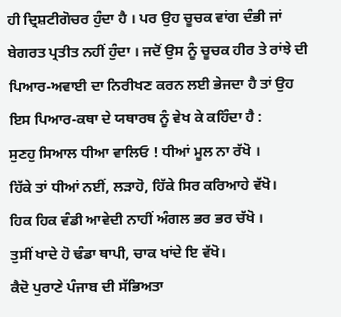ਹੀ ਦ੍ਰਿਸ਼ਟੀਗੋਚਰ ਹੁੰਦਾ ਹੈ । ਪਰ ਉਹ ਚੂਚਕ ਵਾਂਗ ਦੰਭੀ ਜਾਂ ਬੇਗਰਤ ਪ੍ਰਤੀਤ ਨਹੀਂ ਹੁੰਦਾ । ਜਦੋਂ ਉਸ ਨੂੰ ਚੂਚਕ ਹੀਰ ਤੇ ਰਾਂਝੇ ਦੀ ਪਿਆਰ-ਅਵਾਈ ਦਾ ਨਿਰੀਖਣ ਕਰਨ ਲਈ ਭੇਜਦਾ ਹੈ ਤਾਂ ਉਹ ਇਸ ਪਿਆਰ-ਕਥਾ ਦੇ ਯਥਾਰਥ ਨੂੰ ਵੇਖ ਕੇ ਕਹਿੰਦਾ ਹੈ :
ਸੁਣਹੁ ਸਿਆਲ ਧੀਆ ਵਾਲਿਓ ! ਧੀਆਂ ਮੂਲ ਨਾ ਰੱਖੋ ।
ਹਿੱਕੇ ਤਾਂ ਧੀਆਂ ਨਈਂ, ਲੜਾਹੋ, ਹਿੱਕੇ ਸਿਰ ਕਰਿਆਹੇ ਵੱਖੋ।
ਹਿਕ ਹਿਕ ਵੰਡੀ ਆਵੇਦੀ ਨਾਹੀਂ ਅੰਗਲ ਭਰ ਭਰ ਚੱਖੋ ।
ਤੁਸੀਂ ਖਾਦੇ ਹੋ ਢੰਡਾ ਥਾਪੀ, ਚਾਕ ਖਾਂਦੇ ਇ ਵੱਖੋ।
ਕੈਦੋ ਪੁਰਾਣੇ ਪੰਜਾਬ ਦੀ ਸੱਭਿਅਤਾ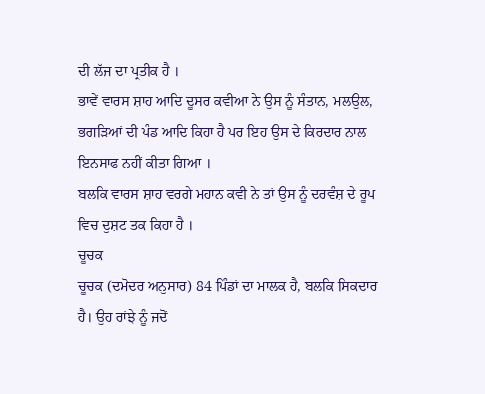ਦੀ ਲੱਜ ਦਾ ਪ੍ਰਤੀਕ ਹੈ ।
ਭਾਵੇਂ ਵਾਰਸ ਸ਼ਾਹ ਆਦਿ ਦੂਸਰ ਕਵੀਆ ਨੇ ਉਸ ਨੂੰ ਸੰਤਾਨ, ਮਲਉਲ, ਭਗੜਿਆਂ ਦੀ ਪੰਡ ਆਦਿ ਕਿਹਾ ਹੈ ਪਰ ਇਹ ਉਸ ਦੇ ਕਿਰਦਾਰ ਨਾਲ ਇਨਸਾਫ ਨਹੀਂ ਕੀਤਾ ਗਿਆ ।
ਬਲਕਿ ਵਾਰਸ ਸ਼ਾਹ ਵਰਗੇ ਮਹਾਨ ਕਵੀ ਨੇ ਤਾਂ ਉਸ ਨੂੰ ਦਰਵੰਸ਼ ਦੇ ਰੂਪ ਵਿਚ ਦੁਸ਼ਟ ਤਕ ਕਿਹਾ ਹੈ ।
ਚੂਚਕ
ਚੂਚਕ (ਦਮੋਦਰ ਅਨੁਸਾਰ) 84 ਪਿੰਡਾਂ ਦਾ ਮਾਲਕ ਹੈ, ਬਲਕਿ ਸਿਕਦਾਰ ਹੈ। ਉਹ ਰਾਂਝੇ ਨੂੰ ਜਦੋਂ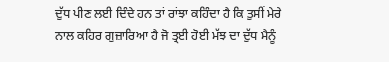ਦੁੱਧ ਪੀਣ ਲਈ ਦਿੰਦੇ ਹਨ ਤਾਂ ਰਾਂਝਾ ਕਹਿੰਦਾ ਹੈ ਕਿ ਤੁਸੀਂ ਮੇਰੇ ਨਾਲ ਕਹਿਰ ਗੁਜ਼ਾਰਿਆ ਹੈ ਜੋ ਤ੍ਰਈ ਹੋਈ ਮੱਝ ਦਾ ਦੁੱਧ ਮੈਨੂੰ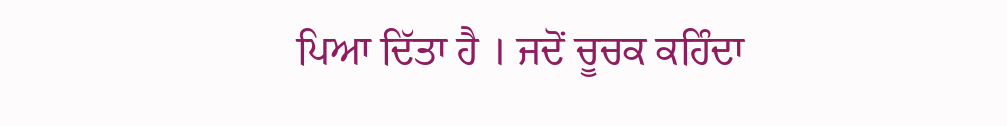ਪਿਆ ਦਿੱਤਾ ਹੈ । ਜਦੋਂ ਚੂਚਕ ਕਹਿੰਦਾ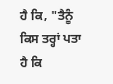ਹੈ ਕਿ, "ਤੈਨੂੰ ਕਿਸ ਤਰ੍ਹਾਂ ਪਤਾ ਹੈ ਕਿ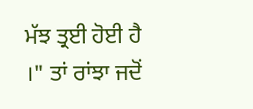ਮੱਝ ਤ੍ਰਈ ਹੋਈ ਹੈ ।" ਤਾਂ ਰਾਂਝਾ ਜਦੋਂ